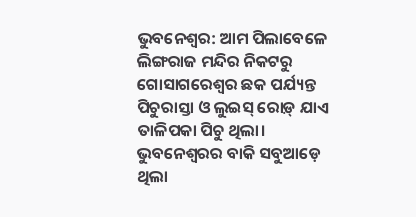ଭୁବନେଶ୍ବର: ଆମ ପିଲାବେଳେ ଲିଙ୍ଗରାଜ ମନ୍ଦିର ନିକଟରୁ ଗୋସାଗରେଶ୍ବର ଛକ ପର୍ଯ୍ୟନ୍ତ ପିଚୁରାସ୍ତା ଓ ଲୁଇସ୍ ରୋଡ଼୍ ଯାଏ ତାଳିପକା ପିଚୁ ଥିଲା। ଭୁବନେଶ୍ବରର ବାକି ସବୁଆଡ଼େ ଥିଲା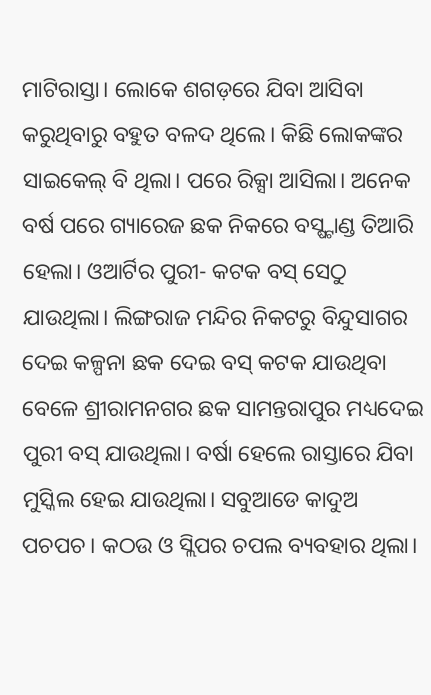ମାଟିରାସ୍ତା। ଲୋକେ ଶଗଡ଼ରେ ଯିବା ଆସିବା କରୁଥିବାରୁ ବହୁତ ବଳଦ ଥିଲେ। କିଛି ଲୋକଙ୍କର ସାଇକେଲ୍ ବି ଥିଲା। ପରେ ରିକ୍ସା ଆସିଲା। ଅନେକ ବର୍ଷ ପରେ ଗ୍ୟାରେଜ ଛକ ନିକରେ ବସ୍ଷ୍ଟାଣ୍ଡ ତିଆରି ହେଲା। ଓଆର୍ଟିର ପୁରୀ- କଟକ ବସ୍ ସେଠୁ ଯାଉଥିଲା। ଲିଙ୍ଗରାଜ ମନ୍ଦିର ନିକଟରୁ ବିନ୍ଦୁସାଗର ଦେଇ କଳ୍ପନା ଛକ ଦେଇ ବସ୍ କଟକ ଯାଉଥିବା ବେଳେ ଶ୍ରୀରାମନଗର ଛକ ସାମନ୍ତରାପୁର ମଧ୍ୟଦେଇ ପୁରୀ ବସ୍ ଯାଉଥିଲା। ବର୍ଷା ହେଲେ ରାସ୍ତାରେ ଯିବା ମୁସ୍କିଲ ହେଇ ଯାଉଥିଲା। ସବୁଆଡେ କାଦୁଅ ପଚପଚ। କଠଉ ଓ ସ୍ଲିପର ଚପଲ ବ୍ୟବହାର ଥିଲା।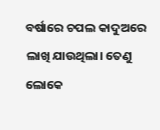ବର୍ଷାରେ ଚପଲ କାଦୁଅରେ ଲାଖି ଯାଉଥିଲା। ତେଣୁ ଲୋକେ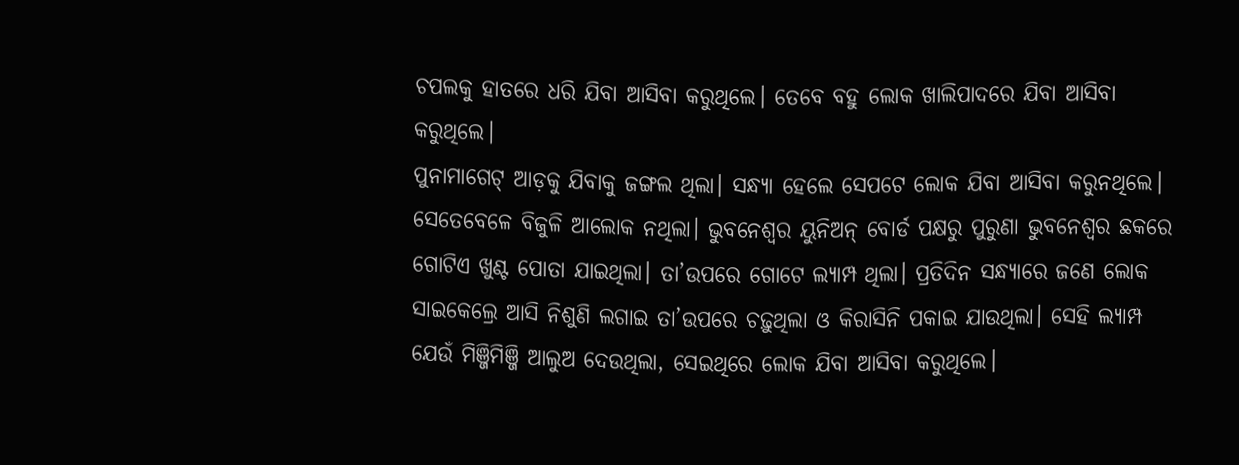ଚପଲକୁ ହାତରେ ଧରି ଯିବା ଆସିବା କରୁଥିଲେ। ତେବେ ବହୁ ଲୋକ ଖାଲିପାଦରେ ଯିବା ଆସିବା କରୁଥିଲେ।
ପୁନାମାଗେଟ୍ ଆଡ଼କୁ ଯିବାକୁ ଜଙ୍ଗଲ ଥିଲା। ସନ୍ଧ୍ୟା ହେଲେ ସେପଟେ ଲୋକ ଯିବା ଆସିବା କରୁନଥିଲେ। ସେତେବେଳେ ବିଜୁଳି ଆଲୋକ ନଥିଲା। ଭୁବନେଶ୍ବର ୟୁନିଅନ୍ ବୋର୍ଡ ପକ୍ଷରୁ ପୁରୁଣା ଭୁବନେଶ୍ବର ଛକରେ ଗୋଟିଏ ଖୁଣ୍ଟ ପୋତା ଯାଇଥିଲା। ତା’ଉପରେ ଗୋଟେ ଲ୍ୟାମ୍ପ ଥିଲା। ପ୍ରତିଦିନ ସନ୍ଧ୍ୟାରେ ଜଣେ ଲୋକ ସାଇକେଲ୍ରେ ଆସି ନିଶୁଣି ଲଗାଇ ତା’ଉପରେ ଚଢ଼ୁଥିଲା ଓ କିରାସିନି ପକାଇ ଯାଉଥିଲା। ସେହି ଲ୍ୟାମ୍ପ ଯେଉଁ ମିଞ୍ଜିମିଞ୍ଜି ଆଲୁଅ ଦେଉଥିଲା, ସେଇଥିରେ ଲୋକ ଯିବା ଆସିବା କରୁଥିଲେ।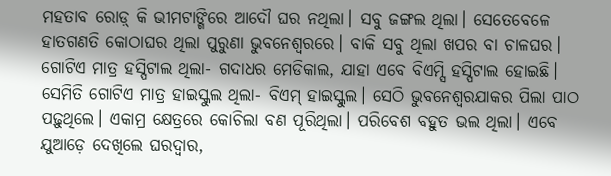ମହତାବ ରୋଡ଼୍ କି ଭୀମଟାଙ୍ଗିରେ ଆଦୌ ଘର ନଥିଲା। ସବୁ ଜଙ୍ଗଲ ଥିଲା। ସେତେବେଳେ ହାତଗଣତି କୋଠାଘର ଥିଲା ପୁରୁଣା ଭୁବନେଶ୍ବରରେ। ବାକି ସବୁ ଥିଲା ଖପର ବା ଚାଳଘର। ଗୋଟିଏ ମାତ୍ର ହସ୍ପିଟାଲ ଥିଲା- ଗଦାଧର ମେଡିକାଲ, ଯାହା ଏବେ ବିଏମ୍ସି ହସ୍ପିଟାଲ ହୋଇଛି। ସେମିତି ଗୋଟିଏ ମାତ୍ର ହାଇସ୍କୁଲ ଥିଲା- ବିଏମ୍ ହାଇସ୍କୁଲ। ସେଠି ଭୁବନେଶ୍ବରଯାକର ପିଲା ପାଠ ପଢ଼ୁଥିଲେ। ଏକାମ୍ର କ୍ଷେତ୍ରରେ କୋଚିଲା ବଣ ପୂରିଥିଲା। ପରିବେଶ ବହୁତ ଭଲ ଥିଲା। ଏବେ ଯୁଆଡ଼େ ଦେଖିଲେ ଘରଦ୍ୱାର,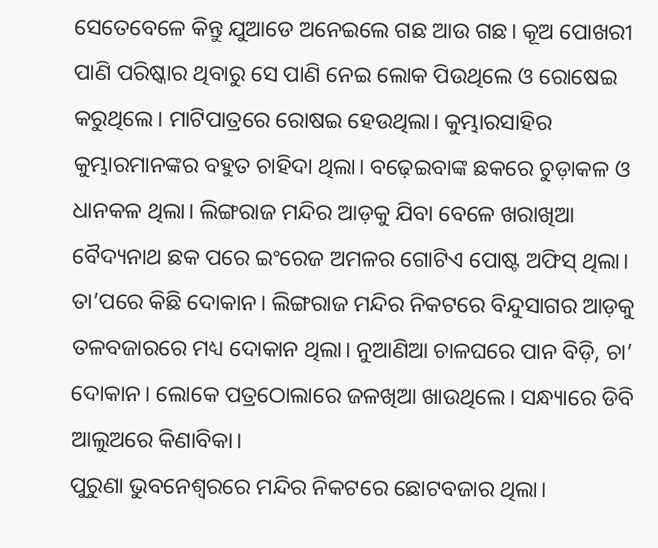ସେତେବେଳେ କିନ୍ତୁ ଯୁଆଡେ ଅନେଇଲେ ଗଛ ଆଉ ଗଛ। କୂଅ ପୋଖରୀ ପାଣି ପରିଷ୍କାର ଥିବାରୁ ସେ ପାଣି ନେଇ ଲୋକ ପିଉଥିଲେ ଓ ରୋଷେଇ କରୁଥିଲେ। ମାଟିପାତ୍ରରେ ରୋଷଇ ହେଉଥିଲା। କୁମ୍ଭାରସାହିର କୁମ୍ଭାରମାନଙ୍କର ବହୁତ ଚାହିଦା ଥିଲା। ବଢ଼େଇବାଙ୍କ ଛକରେ ଚୁଡ଼ାକଳ ଓ ଧାନକଳ ଥିଲା। ଲିଙ୍ଗରାଜ ମନ୍ଦିର ଆଡ଼କୁ ଯିବା ବେଳେ ଖରାଖିଆ ବୈଦ୍ୟନାଥ ଛକ ପରେ ଇଂରେଜ ଅମଳର ଗୋଟିଏ ପୋଷ୍ଟ ଅଫିସ୍ ଥିଲା। ତା’ପରେ କିଛି ଦୋକାନ। ଲିଙ୍ଗରାଜ ମନ୍ଦିର ନିକଟରେ ବିନ୍ଦୁସାଗର ଆଡ଼କୁ ତଳବଜାରରେ ମଧ୍ୟ ଦୋକାନ ଥିଲା। ନୁଆଣିଆ ଚାଳଘରେ ପାନ ବିଡ଼ି, ଚା’ ଦୋକାନ। ଲୋକେ ପତ୍ରଠୋଲାରେ ଜଳଖିଆ ଖାଉଥିଲେ। ସନ୍ଧ୍ୟାରେ ଡିବି ଆଲୁଅରେ କିଣାବିକା।
ପୁରୁଣା ଭୁବନେଶ୍ୱରରେ ମନ୍ଦିର ନିକଟରେ ଛୋଟବଜାର ଥିଲା।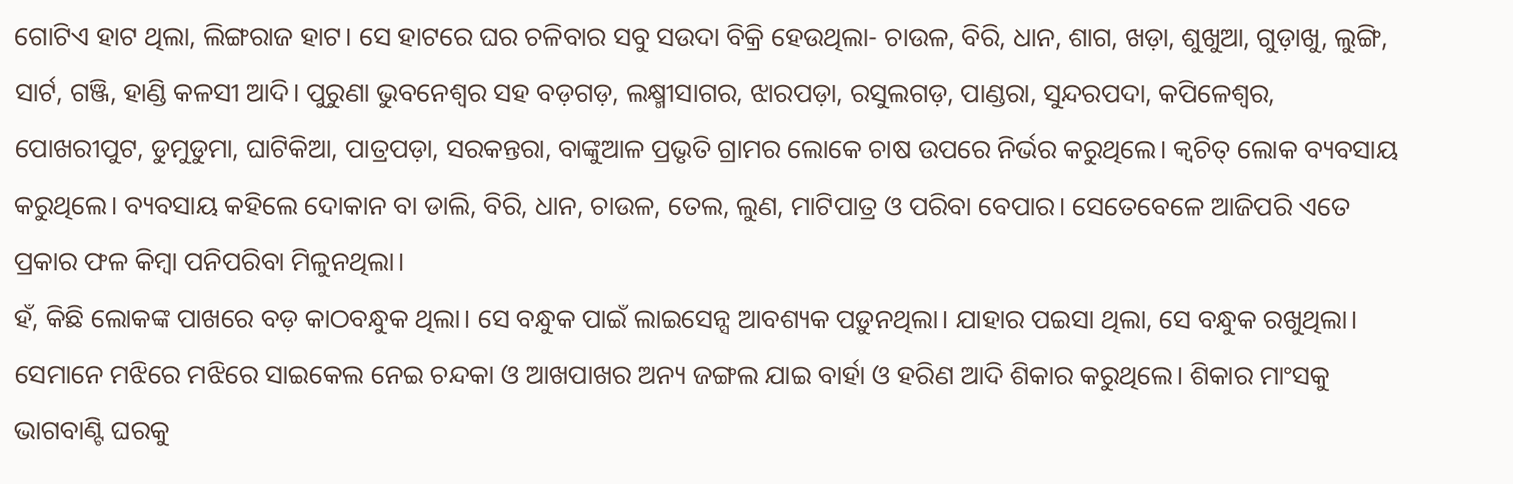ଗୋଟିଏ ହାଟ ଥିଲା, ଲିଙ୍ଗରାଜ ହାଟ। ସେ ହାଟରେ ଘର ଚଳିବାର ସବୁ ସଉଦା ବିକ୍ରି ହେଉଥିଲା- ଚାଉଳ, ବିରି, ଧାନ, ଶାଗ, ଖଡ଼ା, ଶୁଖୁଆ, ଗୁଡ଼ାଖୁ, ଲୁଙ୍ଗି, ସାର୍ଟ, ଗଞ୍ଜି, ହାଣ୍ଡି କଳସୀ ଆଦି। ପୁରୁଣା ଭୁବନେଶ୍ୱର ସହ ବଡ଼ଗଡ଼, ଲକ୍ଷ୍ମୀସାଗର, ଝାରପଡ଼ା, ରସୁଲଗଡ଼, ପାଣ୍ଡରା, ସୁନ୍ଦରପଦା, କପିଳେଶ୍ୱର, ପୋଖରୀପୁଟ, ଡୁମୁଡୁମା, ଘାଟିକିଆ, ପାତ୍ରପଡ଼ା, ସରକନ୍ତରା, ବାଙ୍କୁଆଳ ପ୍ରଭୃତି ଗ୍ରାମର ଲୋକେ ଚାଷ ଉପରେ ନିର୍ଭର କରୁଥିଲେ। କ୍ବଚିତ୍ ଲୋକ ବ୍ୟବସାୟ କରୁଥିଲେ। ବ୍ୟବସାୟ କହିଲେ ଦୋକାନ ବା ଡାଲି, ବିରି, ଧାନ, ଚାଉଳ, ତେଲ, ଲୁଣ, ମାଟିପାତ୍ର ଓ ପରିବା ବେପାର। ସେତେବେଳେ ଆଜିପରି ଏତେ ପ୍ରକାର ଫଳ କିମ୍ବା ପନିପରିବା ମିଳୁନଥିଲା।
ହଁ, କିଛି ଲୋକଙ୍କ ପାଖରେ ବଡ଼ କାଠବନ୍ଧୁକ ଥିଲା। ସେ ବନ୍ଧୁକ ପାଇଁ ଲାଇସେନ୍ସ ଆବଶ୍ୟକ ପଡ଼ୁନଥିଲା। ଯାହାର ପଇସା ଥିଲା, ସେ ବନ୍ଧୁକ ରଖୁଥିଲା। ସେମାନେ ମଝିରେ ମଝିରେ ସାଇକେଲ ନେଇ ଚନ୍ଦକା ଓ ଆଖପାଖର ଅନ୍ୟ ଜଙ୍ଗଲ ଯାଇ ବାର୍ହା ଓ ହରିଣ ଆଦି ଶିକାର କରୁଥିଲେ। ଶିକାର ମାଂସକୁ ଭାଗବାଣ୍ଟି ଘରକୁ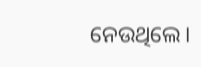ନେଉଥିଲେ।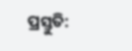ପ୍ରସ୍ତୁତି: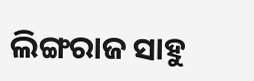ଲିଙ୍ଗରାଜ ସାହୁ